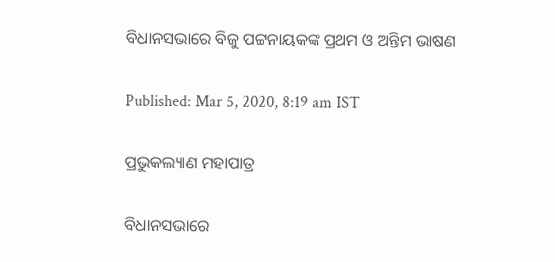ବିଧାନସଭାରେ ବିଜୁ ପଟ୍ଟନାୟକଙ୍କ ପ୍ରଥମ ଓ ଅନ୍ତିମ ଭାଷଣ

Published: Mar 5, 2020, 8:19 am IST

ପ୍ରଭୁକଲ୍ୟାଣ ମହାପାତ୍ର

ବିଧାନସଭାରେ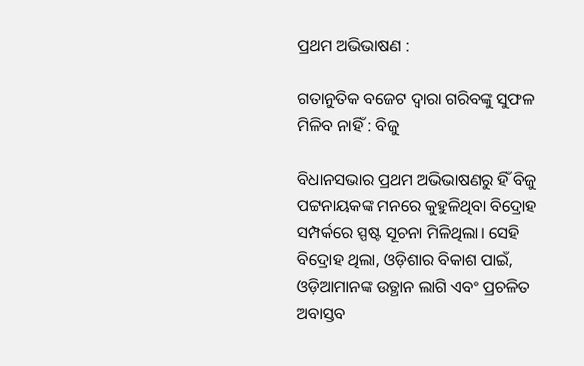ପ୍ରଥମ ଅଭିଭାଷଣ :

ଗତାନୁତିକ ବଜେଟ ଦ୍ବାରା ଗରିବଙ୍କୁ ସୁଫଳ ମିଳିବ ନାହିଁ : ବିଜୁ

ବିଧାନସଭାର ପ୍ରଥମ ଅଭିଭାଷଣରୁ ହିଁ ବିଜୁ ପଟ୍ଟନାୟକଙ୍କ ମନରେ କୁହୁଳିଥିବା ବିଦ୍ରୋହ ସମ୍ପର୍କରେ ସ୍ପଷ୍ଟ ସୂଚନା ମିଳିଥିଲା। ସେହି ବିଦ୍ରୋହ ଥିଲା, ଓଡ଼ିଶାର ବିକାଶ ପାଇଁ, ଓଡ଼ିଆମାନଙ୍କ ଉତ୍ଥାନ ଲାଗି ଏବଂ ପ୍ରଚଳିତ ଅବାସ୍ତବ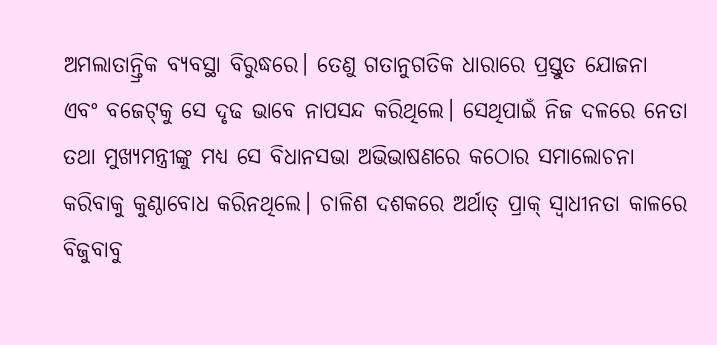ଅମଲାତାନ୍ତ୍ରିକ ବ୍ୟବସ୍ଥା ବିରୁଦ୍ଧରେ। ତେଣୁ ଗତାନୁଗତିକ ଧାରାରେ ପ୍ରସ୍ତୁତ ଯୋଜନା ଏବଂ ବଜେଟ୍‌କୁ ସେ ଦୃଢ ଭାବେ ନାପସନ୍ଦ କରିଥିଲେ। ସେଥିପାଇଁ ନିଜ ଦଳରେ ନେତା ତଥା ମୁଖ୍ୟମନ୍ତ୍ରୀଙ୍କୁ ମଧ୍ୟ ସେ ବିଧାନସଭା ଅଭିଭାଷଣରେ କଠୋର ସମାଲୋଚନା କରିବାକୁ କୁଣ୍ଠାବୋଧ କରିନଥିଲେ। ଚାଳିଶ ଦଶକରେ ଅର୍ଥାତ୍‌ ପ୍ରାକ୍‌ ସ୍ବାଧୀନତା କାଳରେ ବିଜୁବାବୁ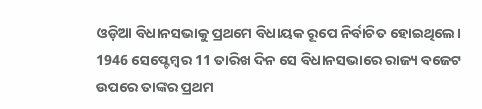ଓଡ଼ିଆ ବିଧାନସଭାକୁ ପ୍ରଥମେ ବିଧାୟକ ରୂପେ ନିର୍ବାଚିତ ହୋଇଥିଲେ। 1946 ସେପ୍ଟେମ୍ବର 11 ତାରିଖ ଦିନ ସେ ବିଧାନସଭାରେ ରାଜ୍ୟ ବଜେଟ ଉପରେ ତାଙ୍କର ପ୍ରଥମ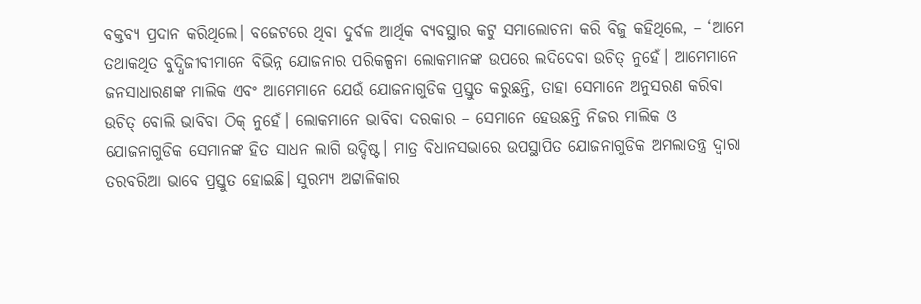ବକ୍ତବ୍ୟ ପ୍ରଦାନ କରିଥିଲେ। ବଜେଟରେ ଥିବା ଦୁର୍ବଳ ଆର୍ଥିକ ବ୍ୟବସ୍ଥାର କଟୁ ସମାଲୋଚନା କରି ବିଜୁ କହିଥିଲେ, – ‘ଆମେ ତଥାକଥିତ ବୁଦ୍ଧିଜୀବୀମାନେ ବିଭିନ୍ନ ଯୋଜନାର ପରିକଳ୍ପନା ଲୋକମାନଙ୍କ ଉପରେ ଲଦିଦେବା ଉଚିତ୍‌ ନୁହେଁ। ଆମେମାନେ ଜନସାଧାରଣଙ୍କ ମାଲିକ ଏବଂ ଆମେମାନେ ଯେଉଁ ଯୋଜନାଗୁଡିକ ପ୍ରସ୍ତୁତ କରୁଛନ୍ତି, ତାହା ସେମାନେ ଅନୁସରଣ କରିବା ଉଚିତ୍‌ ବୋଲି ଭାବିବା ଠିକ୍‌ ନୁହେଁ। ଲୋକମାନେ ଭାବିବା ଦରକାର – ସେମାନେ ହେଉଛନ୍ତି ନିଜର ମାଲିକ ଓ ଯୋଜନାଗୁଡିକ ସେମାନଙ୍କ ହିତ ସାଧନ ଲାଗି ଉଦ୍ଦିଷ୍ଟ। ମାତ୍ର ବିଧାନସଭାରେ ଉପସ୍ଥାପିତ ଯୋଜନାଗୁଡିକ ଅମଲାତନ୍ତ୍ର ଦ୍ବାରା ତରବରିଆ ଭାବେ ପ୍ରସ୍ତୁତ ହୋଇଛି। ସୁରମ୍ୟ ଅଟ୍ଟାଳିକାର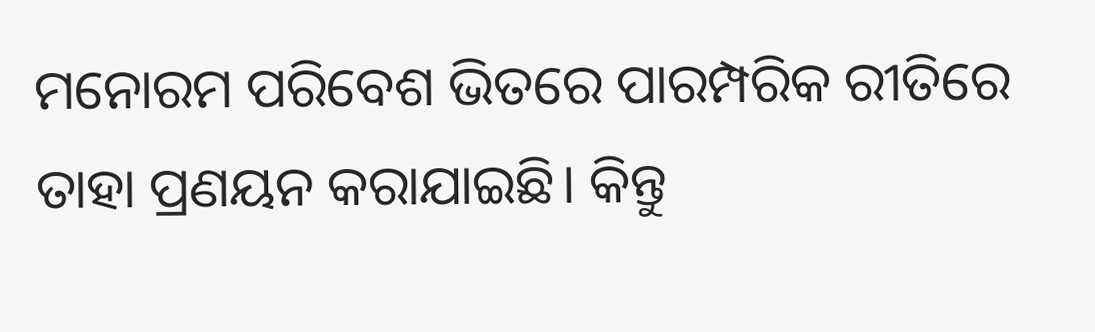ମନୋରମ ପରିବେଶ ଭିତରେ ପାରମ୍ପରିକ ରୀତିରେ ତାହା ପ୍ରଣୟନ କରାଯାଇଛି। କିନ୍ତୁ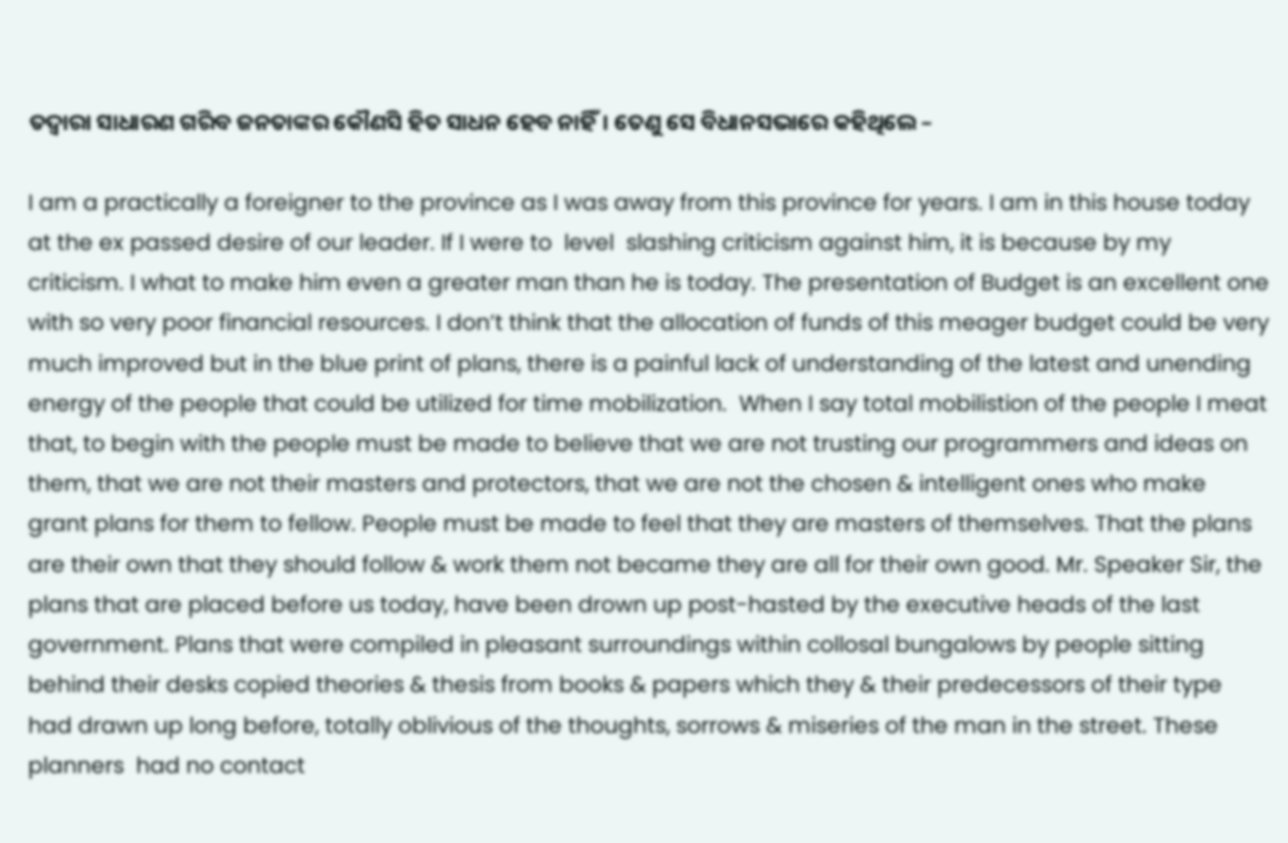ତଦ୍ବାରା ସାଧାରଣ ଗରିବ ଜନତାଙ୍କର କୌଣସି ହିତ ସାଧନ ହେବ ନାହିଁ। ତେଣୁ ସେ ବିଧାନସଭାରେ କହିଥିଲେ –

I am a practically a foreigner to the province as I was away from this province for years. I am in this house today at the ex passed desire of our leader. If I were to  level  slashing criticism against him, it is because by my criticism. I what to make him even a greater man than he is today. The presentation of Budget is an excellent one with so very poor financial resources. I don’t think that the allocation of funds of this meager budget could be very much improved but in the blue print of plans, there is a painful lack of understanding of the latest and unending energy of the people that could be utilized for time mobilization.  When I say total mobilistion of the people I meat that, to begin with the people must be made to believe that we are not trusting our programmers and ideas on them, that we are not their masters and protectors, that we are not the chosen & intelligent ones who make grant plans for them to fellow. People must be made to feel that they are masters of themselves. That the plans are their own that they should follow & work them not became they are all for their own good. Mr. Speaker Sir, the plans that are placed before us today, have been drown up post-hasted by the executive heads of the last government. Plans that were compiled in pleasant surroundings within collosal bungalows by people sitting behind their desks copied theories & thesis from books & papers which they & their predecessors of their type had drawn up long before, totally oblivious of the thoughts, sorrows & miseries of the man in the street. These planners  had no contact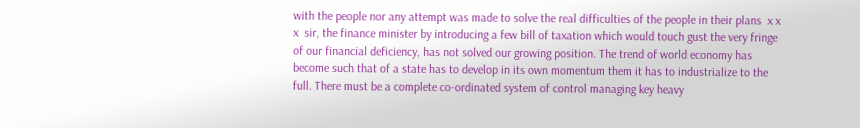with the people nor any attempt was made to solve the real difficulties of the people in their plans  x x x  sir, the finance minister by introducing a few bill of taxation which would touch gust the very fringe of our financial deficiency, has not solved our growing position. The trend of world economy has become such that of a state has to develop in its own momentum them it has to industrialize to the full. There must be a complete co-ordinated system of control managing key heavy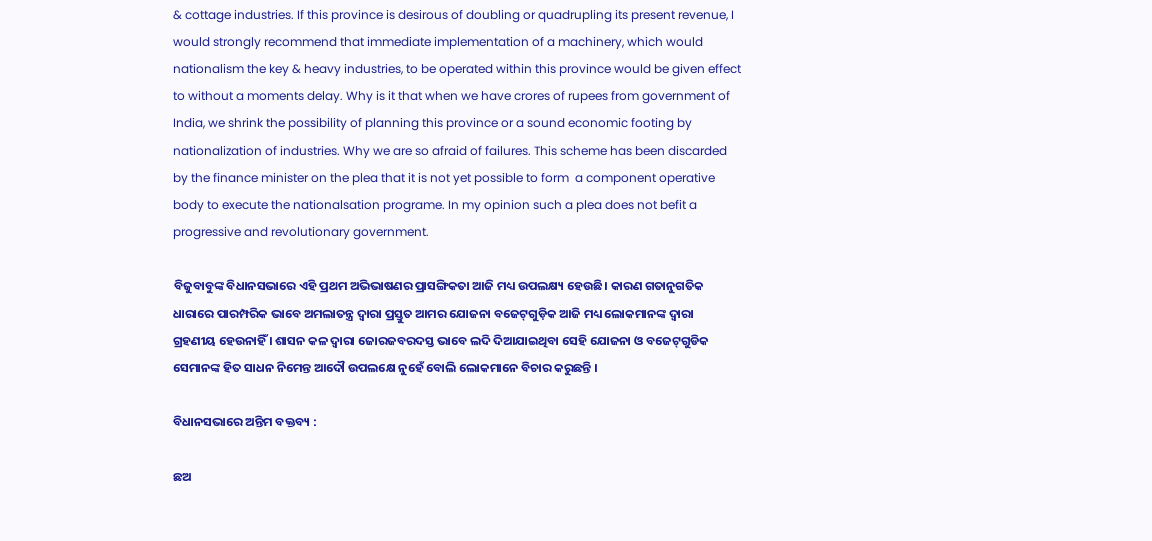& cottage industries. If this province is desirous of doubling or quadrupling its present revenue, I would strongly recommend that immediate implementation of a machinery, which would nationalism the key & heavy industries, to be operated within this province would be given effect to without a moments delay. Why is it that when we have crores of rupees from government of India, we shrink the possibility of planning this province or a sound economic footing by nationalization of industries. Why we are so afraid of failures. This scheme has been discarded by the finance minister on the plea that it is not yet possible to form  a component operative body to execute the nationalsation programe. In my opinion such a plea does not befit a progressive and revolutionary government.

ବିଜୁବାବୁଙ୍କ ବିଧାନସଭାରେ ଏହି ପ୍ରଥମ ଅଭିଭାଷଣର ପ୍ରାସଙ୍ଗିକତା ଆଜି ମଧ୍ୟ ଉପଲକ୍ଷ୍ୟ ହେଉଛି। କାରଣ ଗତାନୁଗତିକ ଧାରାରେ ପାରମ୍ପରିକ ଭାବେ ଅମଲାତନ୍ତ୍ର ଦ୍ବାରା ପ୍ରସ୍ତୁତ ଆମର ଯୋଜନା ବଜେଟ୍‌ଗୁଡ଼ିକ ଆଜି ମଧ୍ୟ ଲୋକମାନଙ୍କ ଦ୍ବାରା ଗ୍ରହଣୀୟ ହେଉନାହିଁ । ଶାସନ କଳ ଦ୍ବାରା ଜୋରଜବରଦସ୍ତ ଭାବେ ଲଦି ଦିଆଯାଇଥିବା ସେହି ଯୋଜନା ଓ ବଜେଟ୍‌ଗୁଡିକ ସେମାନଙ୍କ ହିତ ସାଧନ ନିମେନ୍ତ ଆଦୌ ଉପଲକ୍ଷେ ନୁହେଁ ବୋଲି ଲୋକମାନେ ବିଚାର କରୁଛନ୍ତି ।

ବିଧାନସଭାରେ ଅନ୍ତିମ ବକ୍ତବ୍ୟ :

ଛଅ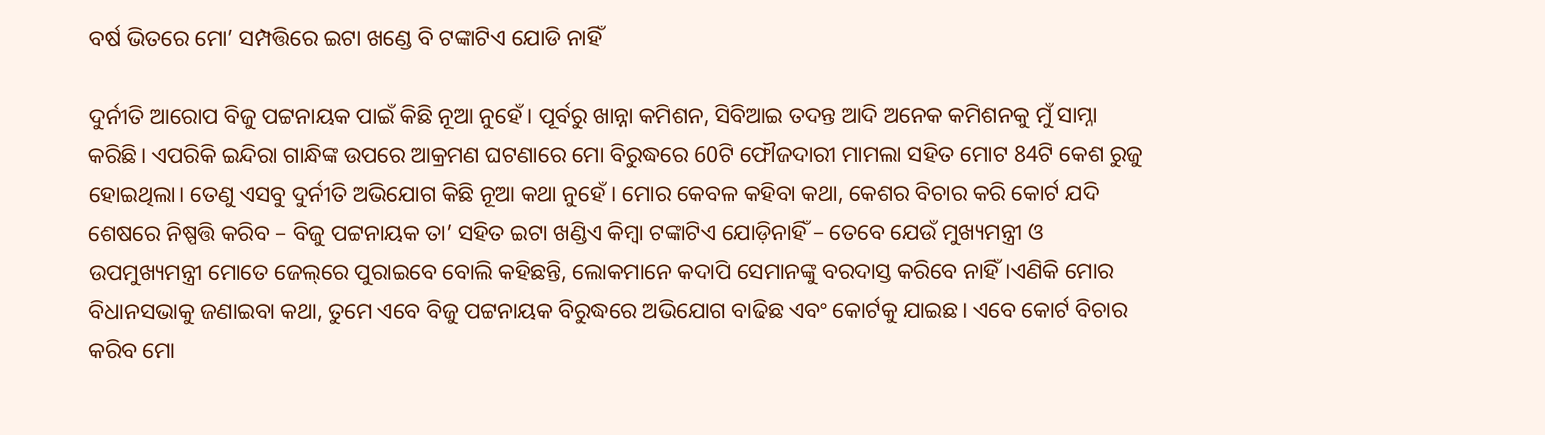ବର୍ଷ ଭିତରେ ମୋ’ ସମ୍ପତ୍ତିରେ ଇଟା ଖଣ୍ଡେ ବି ଟଙ୍କାଟିଏ ଯୋଡି ନାହିଁ

ଦୁର୍ନୀତି ଆରୋପ ବିଜୁ ପଟ୍ଟନାୟକ ପାଇଁ କିଛି ନୂଆ ନୁହେଁ। ପୂର୍ବରୁ ଖାନ୍ନା କମିଶନ, ସିବିଆଇ ତଦନ୍ତ ଆଦି ଅନେକ କମିଶନକୁ ମୁଁ ସାମ୍ନା କରିଛି। ଏପରିକି ଇନ୍ଦିରା ଗାନ୍ଧିଙ୍କ ଉପରେ ଆକ୍ରମଣ ଘଟଣାରେ ମୋ ବିରୁଦ୍ଧରେ 60ଟି ଫୌଜଦାରୀ ମାମଲା ସହିତ ମୋଟ 84ଟି କେଶ ରୁଜୁ ହୋଇଥିଲା। ତେଣୁ ଏସବୁ ଦୁର୍ନୀତି ଅଭିଯୋଗ କିଛି ନୂଆ କଥା ନୁହେଁ । ମୋର କେବଳ କହିବା କଥା, କେଶର ବିଚାର କରି କୋର୍ଟ ଯଦି ଶେଷରେ ନିଷ୍ପତ୍ତି କରିବ – ବିଜୁ ପଟ୍ଟନାୟକ ତା’ ସହିତ ଇଟା ଖଣ୍ଡିଏ କିମ୍ବା ଟଙ୍କାଟିଏ ଯୋଡ଼ିନାହିଁ – ତେବେ ଯେଉଁ ମୁଖ୍ୟମନ୍ତ୍ରୀ ଓ ଉପମୁଖ୍ୟମନ୍ତ୍ରୀ ମୋତେ ଜେଲ୍‌ରେ ପୁରାଇବେ ବୋଲି କହିଛନ୍ତି, ଲୋକମାନେ କଦାପି ସେମାନଙ୍କୁ ବରଦାସ୍ତ କରିବେ ନାହିଁ।ଏଣିକି ମୋର ବିଧାନସଭାକୁ ଜଣାଇବା କଥା, ତୁମେ ଏବେ ବିଜୁ ପଟ୍ଟନାୟକ ବିରୁଦ୍ଧରେ ଅଭିଯୋଗ ବାଢିଛ ଏବଂ କୋର୍ଟକୁ ଯାଇଛ। ଏବେ କୋର୍ଟ ବିଚାର କରିବ ମୋ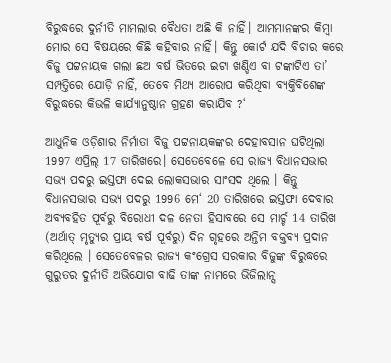ବିରୁଦ୍ଧରେ ଦୁର୍ନୀତି ମାମଲାର ବୈଧତା ଅଛି କି ନାହିଁ। ଆମମାନଙ୍କର କିମ୍ବା ମୋର ସେ ବିଷୟରେ କିଛି କହିବାର ନାହିଁ। କିନ୍ତୁ କୋର୍ଟ ଯଦି ବିଚାର କରେ ବିଜୁ ପଟ୍ଟନାୟକ ଗଲା ଛଅ ବର୍ଷ ଭିତରେ ଇଟା ଖଣ୍ଡିଏ ବା ଟଙ୍କାଟିଏ ତା’ ସମ୍ପତ୍ତିରେ ଯୋଡ଼ି ନାହିଁ, ତେବେ ମିଥ୍ୟ ଆରୋପ କରିଥିବା ବ୍ୟକ୍ତିବିଶେଙ୍କ ବିରୁଦ୍ଧରେ କିଭଳି କାର୍ଯ୍ୟାନୁଷ୍ଠାନ ଗ୍ରହଣ କରାଯିବ ?‘

ଆଧୁନିକ ଓଡ଼ିଶାର ନିର୍ମାତା ବିଜୁ ପଟ୍ଟନାୟକଙ୍କର ଦେହାବସାନ ଘଟିଥିଲା 1997 ଏପ୍ରିଲ୍‌ 17 ତାରିଖରେ। ସେତେବେଳେ ସେ ରାଜ୍ୟ ବିଧାନସଭାର ସଭ୍ୟ ପଦରୁ ଇସ୍ତଫା ଦେଇ ଲୋକସଭାର ସାଂସଦ ଥିଲେ । କିନ୍ତୁ ବିଧାନସଭାର ସଭ୍ୟ ପଦରୁ 1996 ମେ‘ 20 ତାରିଖରେ ଇସ୍ତଫା ଦେବାର ଅବ୍ୟବହିତ ପୂର୍ବରୁ ବିରୋଧୀ ଦଳ ନେତା ହିସାବରେ ସେ ମାର୍ଚ୍ଚ 14 ତାରିଖ (ଅର୍ଥାତ୍‌ ମୃତ୍ୟୁର ପ୍ରାୟ ବର୍ଷ ପୂର୍ବରୁ) ଦିନ ଗୃହରେ ଅନ୍ତିମ ବକ୍ତବ୍ୟ ପ୍ରଦାନ କରିଥିଲେ । ସେତେବେଳର ରାଜ୍ୟ କଂଗ୍ରେସ ସରକାର ବିଜୁଙ୍କ ବିରୁଦ୍ଧରେ ଗୁରୁତର ଦୁର୍ନୀତି ଅଭିଯୋଗ ବାଢି ତାଙ୍କ ନାମରେ ଭିଜିଲାନ୍ସ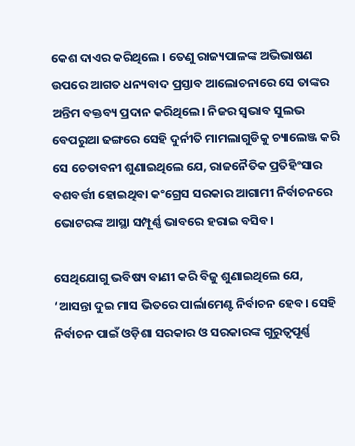କେଶ ଦାଏର କରିଥିଲେ । ତେଣୁ ରାଜ୍ୟପାଳଙ୍କ ଅଭିଭାଷଣ ଉପରେ ଆଗତ ଧନ୍ୟବାଦ ପ୍ରସ୍ତାବ ଆଲୋଚନାରେ ସେ ତାଙ୍କର ଅନ୍ତିମ ବକ୍ତବ୍ୟ ପ୍ରଦାନ କରିଥିଲେ। ନିଜର ସ୍ବଭାବ ସୁଲଭ ବେପରୁଆ ଢଙ୍ଗରେ ସେହି ଦୁର୍ନୀତି ମାମଲାଗୁଡିକୁ ଚ୍ୟାଲେଞ୍ଜ କରି ସେ ଚେତାବନୀ ଶୁଣାଇଥିଲେ ଯେ, ରାଜନୈତିକ ପ୍ରତିହିଂସାର ବଶବର୍ତ୍ତୀ ହୋଇଥିବା କଂଗ୍ରେସ ସରକାର ଆଗାମୀ ନିର୍ବାଚନରେ ଭୋଟରଙ୍କ ଆସ୍ଥା ସମ୍ପୂର୍ଣ୍ଣ ଭାବରେ ହରାଇ ବସିବ।

ସେଥିଯୋଗୁ ଭବିଷ୍ୟ ବାଣୀ କରି ବିଜୁ ଶୁଣାଇଥିଲେ ଯେ, ‘ଆସନ୍ତା ଦୁଇ ମାସ ଭିତରେ ପାର୍ଲାମେଣ୍ଟ ନିର୍ବାଚନ ହେବ। ସେହି ନିର୍ବାଚନ ପାଇଁ ଓଡ଼ିଶା ସରକାର ଓ ସରକାରଙ୍କ ଗୁରୁତ୍ବପୂର୍ଣ୍ଣ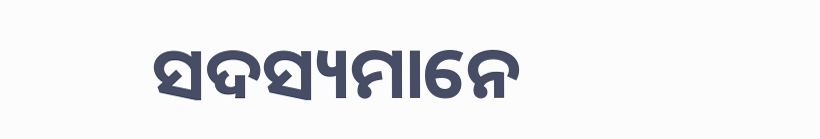ସଦସ୍ୟମାନେ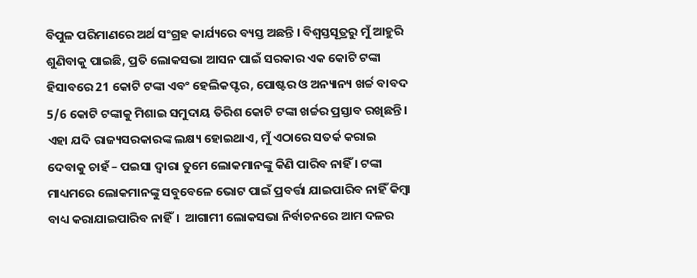ବିପୁଳ ପରିମାଣରେ ଅର୍ଥ ସଂଗ୍ରହ କାର୍ଯ୍ୟରେ ବ୍ୟସ୍ତ ଅଛନ୍ତି । ବିଶ୍ବସ୍ତସୂତ୍ରରୁ ମୁଁ ଆହୁରି ଶୁଣିବାକୁ ପାଇଛି, ପ୍ରତି ଲୋକସଭା ଆସନ ପାଇଁ ସରକାର ଏକ କୋଟି ଟଙ୍କା ହିସାବରେ 21 କୋଟି ଟଙ୍କା ଏବଂ ହେଲିକପ୍ଟର, ପୋଷ୍ଟର ଓ ଅନ୍ୟାନ୍ୟ ଖର୍ଚ୍ଚ ବାବଦ 5/6 କୋଟି ଟଙ୍କାକୁ ମିଶାଇ ସମୁଦାୟ ତିରିଶ କୋଟି ଟଙ୍କା ଖର୍ଚ୍ଚର ପ୍ରସ୍ତାବ ରଖିଛନ୍ତି। ଏହା ଯଦି ରାଜ୍ୟସରକାରଙ୍କ ଲକ୍ଷ୍ୟ ହୋଇଥାଏ, ମୁଁ ଏଠାରେ ସତର୍କ କରାଇ ଦେବାକୁ ଚାହଁ – ପଇସା ଦ୍ବାରା ତୁମେ ଲୋକମାନଙ୍କୁ କିଣି ପାରିବ ନାହିଁ । ଟଙ୍କା ମାଧ୍ୟମରେ ଲୋକମାନଙ୍କୁ ସବୁବେଳେ ଭୋଟ ପାଇଁ ପ୍ରବର୍ତ୍ତା ଯାଇପାରିବ ନାହିଁ କିମ୍ବା ବାଧ୍ୟ କରାଯାଇପାରିବ ନାହିଁ।  ଆଗାମୀ ଲୋକସଭା ନିର୍ବାଚନରେ ଆମ ଦଳର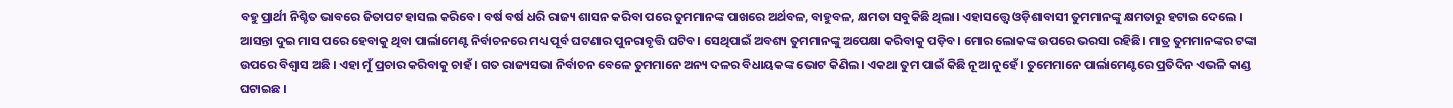ବହୁ ପ୍ରାର୍ଥୀ ନିଶ୍ଚିତ ଭାବରେ ଜିତାପଟ ହାସଲ କରିବେ। ବର୍ଷ ବର୍ଷ ଧରି ରାଜ୍ୟ ଶାସନ କରିବା ପରେ ତୁମମାନଙ୍କ ପାଖରେ ଅର୍ଥବଳ, ବାହୁବଳ, କ୍ଷମତା ସବୁକିଛି ଥିଲା। ଏହାସତ୍ତ୍ବେ ଓଡ଼ିଶାବାସୀ ତୁମମାନଙ୍କୁ କ୍ଷମତାରୁ ହଟାଇ ଦେଲେ । ଆସନ୍ତା ଦୁଇ ମାସ ପରେ ହେବାକୁ ଥିବା ପାର୍ଲାମେଣ୍ଟ ନିର୍ବାଚନରେ ମଧ୍ୟ ପୂର୍ବ ଘଟଣାର ପୁନରାବୃତ୍ତି ଘଟିବ। ସେଥିପାଇଁ ଅବଶ୍ୟ ତୁମମାନଙ୍କୁ ଅପେକ୍ଷା କରିବାକୁ ପଡ଼ିବ। ମୋର ଲୋକଙ୍କ ଉପରେ ଭରସା ରହିଛି। ମାତ୍ର ତୁମମାନଙ୍କର ଟଙ୍କା ଉପରେ ବିଶ୍ବାସ ଅଛି । ଏହା ମୁଁ ପ୍ରଚାର କରିବାକୁ ଚାହଁ। ଗତ ରାଜ୍ୟସଭା ନିର୍ବାଚନ ବେଳେ ତୁମମାନେ ଅନ୍ୟ ଦଳର ବିଧାୟକଙ୍କ ଭୋଟ କିଣିଲ। ଏକଥା ତୁମ ପାଇଁ କିଛି ନୂଆ ନୁହେଁ । ତୁମେମାନେ ପାର୍ଲାମେଣ୍ଟରେ ପ୍ରତିଦିନ ଏଭଳି କାଣ୍ଡ ଘଟାଇଛ ।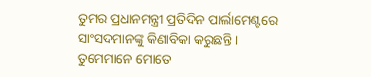ତୁମର ପ୍ରଧାନମନ୍ତ୍ରୀ ପ୍ରତିଦିନ ପାର୍ଲାମେଣ୍ଟରେ ସାଂସଦମାନଙ୍କୁ କିଣାବିକା କରୁଛନ୍ତି । ତୁମେମାନେ ମୋତେ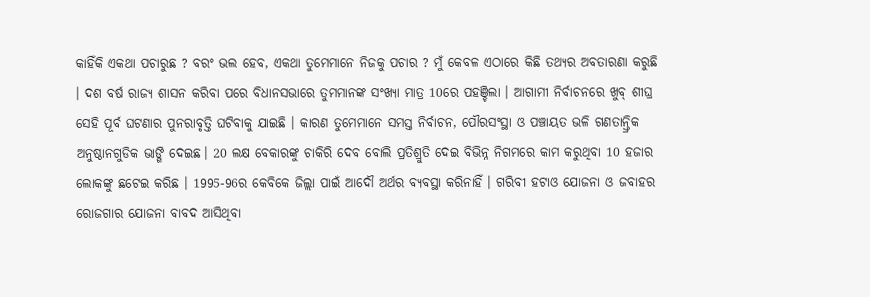କାହିଁକି ଏକଥା ପଚାରୁଛ ? ବରଂ ଭଲ ହେବ, ଏକଥା ତୁମେମାନେ ନିଜକୁ ପଚାର ? ମୁଁ କେବଳ ଏଠାରେ କିଛି ତଥ୍ୟର ଅବତାରଣା କରୁଛି । ଦଶ ବର୍ଷ ରାଜ୍ୟ ଶାସନ କରିବା ପରେ ବିଧାନସଭାରେ ତୁମମାନଙ୍କ ସଂଖ୍ୟା ମାତ୍ର 10ରେ ପହଞ୍ଚିଲା । ଆଗାମୀ ନିର୍ବାଚନରେ ଖୁବ୍‌ ଶୀଘ୍ର ସେହି ପୂର୍ବ ଘଟଣାର ପୁନରାବୃତ୍ତି ଘଟିବାକୁ ଯାଇଛି । କାରଣ ତୁମେମାନେ ସମସ୍ତ ନିର୍ବାଚନ, ପୌରସଂସ୍ଥା ଓ ପଞ୍ଚାୟତ ଭଳି ଗଣତାନ୍ତ୍ରିକ ଅନୁଷ୍ଠାନଗୁଡିକ ଭାଙ୍ଗି ଦେଇଛ। 20 ଲକ୍ଷ ବେକାରଙ୍କୁ ଚାକିରି ଦେବ ବୋଲି ପ୍ରତିଶ୍ରୁତି ଦେଇ ବିଭିନ୍ନ ନିଗମରେ କାମ କରୁଥିବା 10 ହଜାର ଲୋକଙ୍କୁ ଛଟେଇ କରିଛ । 1995-96ର କେବିକେ ଜିଲ୍ଲା ପାଇଁ ଆଦୌ ଅର୍ଥର ବ୍ୟବସ୍ଥା କରିନାହିଁ । ଗରିବୀ ହଟାଓ ଯୋଜନା ଓ ଜବାହର ରୋଜଗାର ଯୋଜନା ବାବଦ ଆସିଥିବା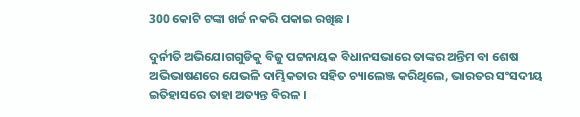300 କୋଟି ଟଙ୍କା ଖର୍ଚ୍ଚ ନକରି ପକାଇ ରଖିଛ ।

ଦୁର୍ନୀତି ଅଭିଯୋଗଗୁଡିକୁ ବିଜୁ ପଟ୍ଟନାୟକ ବିଧାନସଭାରେ ତାଙ୍କର ଅନ୍ତିମ ବା ଶେଷ ଅଭିଭାଷଣରେ ଯେଭଳି ଦାମ୍ଭିକତାର ସହିତ ଚ୍ୟାଲେଞ୍ଜ କରିଥିଲେ, ଭାରତର ସଂସଦୀୟ ଇତିହାସରେ ତାହା ଅତ୍ୟନ୍ତ ବିରଳ ।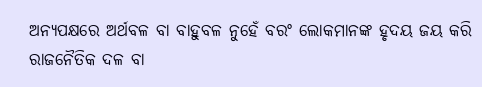ଅନ୍ୟପକ୍ଷରେ ଅର୍ଥବଳ ବା ବାହୁବଳ ନୁହେଁ ବରଂ ଲୋକମାନଙ୍କ ହୃଦୟ ଜୟ କରି ରାଜନୈତିକ ଦଳ ବା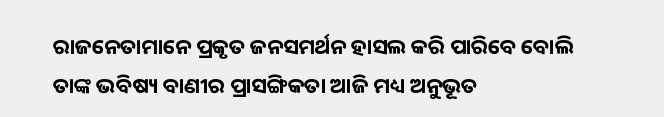ରାଜନେତାମାନେ ପ୍ରକୃତ ଜନସମର୍ଥନ ହାସଲ କରି ପାରିବେ ବୋଲି ତାଙ୍କ ଭବିଷ୍ୟ ବାଣୀର ପ୍ରାସଙ୍ଗିକତା ଆଜି ମଧ୍ୟ ଅନୁଭୂତ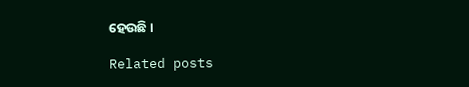ହେଉଛି ।

Related posts